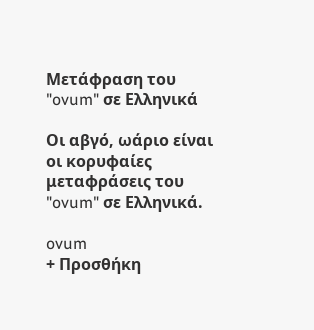Μετάφραση του "ovum" σε Ελληνικά

Οι αβγό, ωάριο είναι οι κορυφαίες μεταφράσεις του "ovum" σε Ελληνικά.

ovum
+ Προσθήκη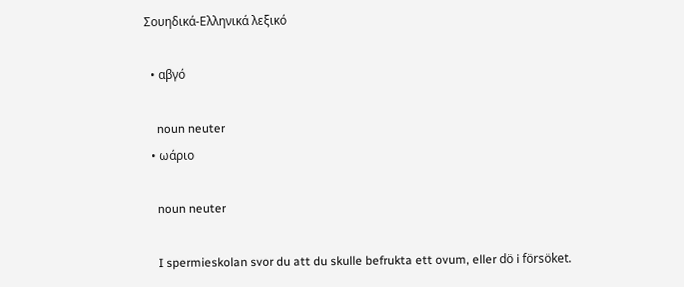Σουηδικά-Ελληνικά λεξικό

  • αβγό

    noun neuter
  • ωάριο

    noun neuter

    I spermieskolan svor du att du skulle befrukta ett ovum, eller dö i försöket.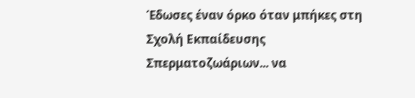Έδωσες έναν όρκο όταν μπήκες στη Σχολή Εκπαίδευσης Σπερματοζωάριων... να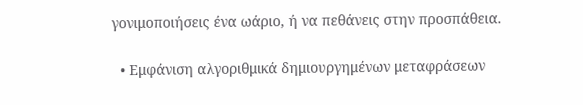γονιμοποιήσεις ένα ωάριο, ή να πεθάνεις στην προσπάθεια.

  • Εμφάνιση αλγοριθμικά δημιουργημένων μεταφράσεων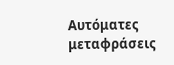Αυτόματες μεταφράσεις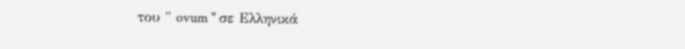του " ovum " σε Ελληνικά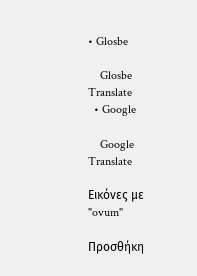• Glosbe

    Glosbe Translate
  • Google

    Google Translate

Εικόνες με "ovum"

Προσθήκη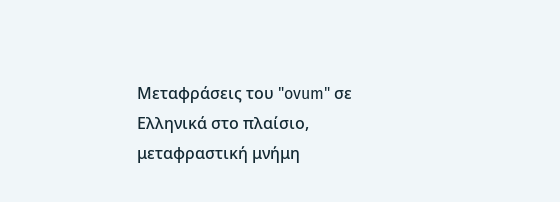Μεταφράσεις του "ovum" σε Ελληνικά στο πλαίσιο, μεταφραστική μνήμη